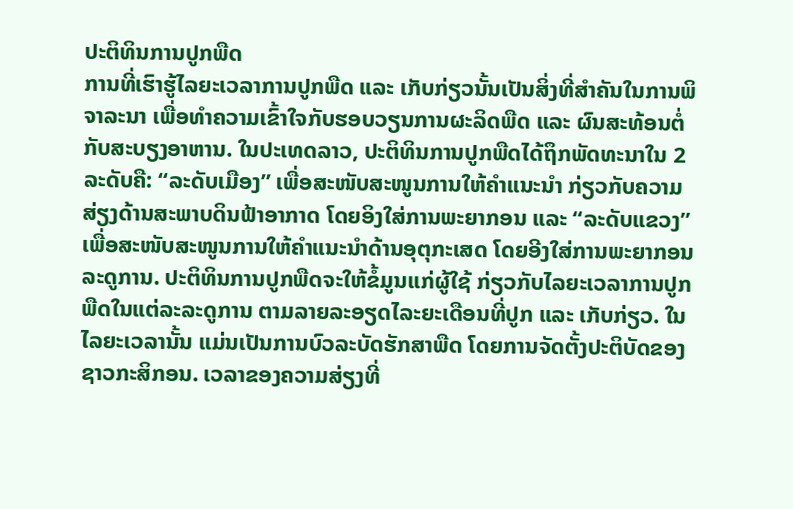ປະຕິທິນການປູກພືດ
ການທີ່ເຮົາຮູ້ໄລຍະເວລາການປູກພືດ ແລະ ເກັບກ່ຽວນັ້ນເປັນສິ່ງທີ່ສຳຄັນໃນການພິຈາລະນາ ເພື່ອທຳຄວາມເຂົ້າໃຈກັບຮອບວຽນການຜະລິດພືດ ແລະ ຜົນສະທ້ອນຕໍ່ກັບສະບຽງອາຫານ. ໃນປະເທດລາວ, ປະຕິທິນການປູກພືດໄດ້ຖຶກພັດທະນາໃນ 2 ລະດັບຄື: “ລະດັບເມືອງ” ເພື່ອສະໜັບສະໜູນການໃຫ້ຄຳແນະນຳ ກ່ຽວກັບຄວາມສ່ຽງດ້ານສະພາບດິນຟ້າອາກາດ ໂດຍອິງໃສ່ການພະຍາກອນ ແລະ “ລະດັບແຂວງ” ເພື່ອສະໜັບສະໜູນການໃຫ້ຄຳແນະນຳດ້ານອຸຕຸກະເສດ ໂດຍອີງໃສ່ການພະຍາກອນລະດູການ. ປະຕິທິນການປູກພືດຈະໃຫ້ຂໍ້ມູນແກ່ຜູ້ໃຊ້ ກ່ຽວກັບໄລຍະເວລາການປູກພືດໃນແຕ່ລະລະດູການ ຕາມລາຍລະອຽດໄລະຍະເດືອນທີ່ປູກ ແລະ ເກັບກ່ຽວ. ໃນໄລຍະເວລານັ້ນ ແມ່ນເປັນການບົວລະບັດຮັກສາພືດ ໂດຍການຈັດຕັ້ງປະຕິບັດຂອງຊາວກະສິກອນ. ເວລາຂອງຄວາມສ່ຽງທີ່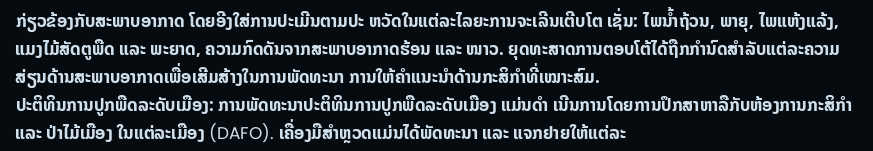ກ່ຽວຂ້ອງກັບສະພາບອາກາດ ໂດຍອີງໃສ່ການປະເມີນຕາມປະ ຫວັດໃນແຕ່ລະໄລຍະການຈະເລີນເຕີບໂຕ ເຊັ່ນ: ໄພນໍ້າຖ້ວນ, ພາຍຸ, ໄພແຫ້ງແລ້ງ, ແມງໄມ້ສັດຕູພືດ ແລະ ພະຍາດ, ຄວາມກົດດັນຈາກສະພາບອາກາດຮ້ອນ ແລະ ໜາວ. ຍຸດທະສາດການຕອບໂຕ້ໄດ້ຖືກກຳນົດສຳລັບແຕ່ລະຄວາມສ່ຽນດ້ານສະພາບອາກາດເພື່ອເສີມສ້າງໃນການພັດທະນາ ການໃຫ້ຄຳແນະນຳດ້ານກະສິກຳທີ່ເໝາະສົມ.
ປະຕິທິນການປູກພືດລະດັບເມືອງ: ການພັດທະນາປະຕິທິນການປູກພືດລະດັບເມືອງ ແມ່ນດຳ ເນີນການໂດຍການປຶກສາຫາລືກັບຫ້ອງການກະສິກຳ ແລະ ປ່າໄມ້ເມືອງ ໃນແຕ່ລະເມືອງ (DAFO). ເຄື່ອງມືສຳຫຼວດແມ່ນໄດ້ພັດທະນາ ແລະ ແຈກຢາຍໃຫ້ແຕ່ລະ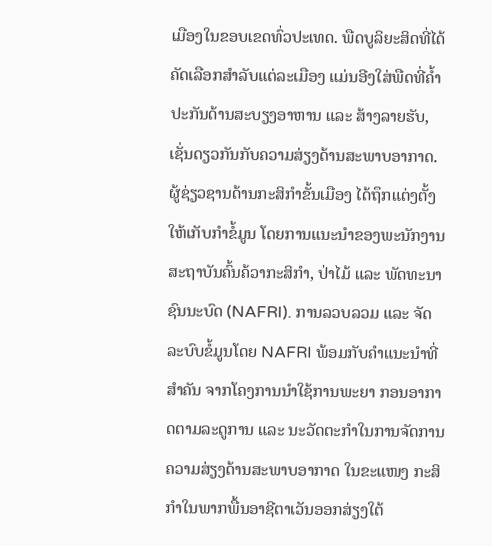ເມືອງໃນຂອບເຂດທົ່ວປະເທດ. ພືດບູລິຍະສິດທີ່ໄດ້ຄັດເລືອກສຳລັບແຕ່ລະເມືອງ ແມ່ນອີງໃສ່ພືດທີ່ຄໍ້າປະກັນດ້ານສະບຽງອາຫານ ແລະ ສ້າງລາຍຮັບ, ເຊັ່ນດຽວກັນກັບຄວາມສ່ຽງດ້ານສະພາບອາກາດ. ຜູ້ຊ່ຽວຊານດ້ານກະສິກຳຂັ້ນເມືອງ ໄດ້ຖຶກແຕ່ງຕັ້ງໃຫ້ເກັບກຳຂໍ້ມູນ ໂດຍການແນະນຳຂອງພະນັກງານສະຖາບັນຄົ້ນຄ້ວາກະສິກຳ, ປ່າໄມ້ ແລະ ພັດທະນາຊົນນະບົດ (NAFRI). ການລວບລວມ ແລະ ຈັດລະບົບຂໍ້ມູນໂດຍ NAFRI ພ້ອມກັບຄຳແນະນຳທີ່ສຳຄັນ ຈາກໂຄງການນຳໃຊ້ການພະຍາ ກອນອາກາດຕາມລະດູການ ແລະ ນະວັດຕະກໍາໃນການຈັດການຄວາມສ່ຽງດ້ານສະພາບອາກາດ ໃນຂະແໜງ ກະສິກຳໃນພາກພື້ນອາຊີຕາເວັນອອກສ່ຽງໃຕ້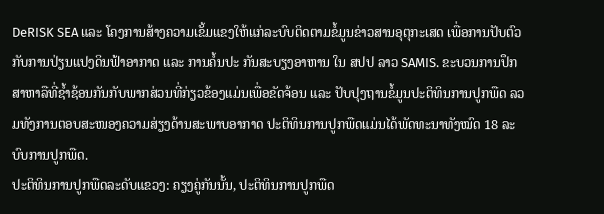DeRISK SEA ແລະ ໂຄງການສ້າງຄວາມເຂັ້ມແຂງໃຫ້ແກ່ລະບົບຕິດຕາມຂໍ້ມູນຂ່າວສານອຸຕຸກະເສດ ເພື່ອການປັບຕົວກັບການປ່ຽນແປງດິນຟ້າອາກາດ ແລະ ການຄໍ້ນປະ ກັນສະບຽງອາຫານ ໃນ ສປປ ລາວ SAMIS. ຂະບວນການປຶກສາຫາລືທີ່ຊໍ້າຊ້ອນກັນກັບພາກສ່ວນທີ່ກ່ຽວຂ້ອງແມ່ນເພື່ອຂັດຈ້ອນ ແລະ ປັບປຸງຖານຂໍ້ມູນປະຕິທິນການປູກພືດ ລວມທັງການຕອບສະໜອງຄວາມສ່ຽງດ້ານສະພາບອາກາດ ປະຕິທິນການປູກພືດແມ່ນໄດ້ພັດທະນາທັງໝົດ 18 ລະບົບການປູກພືດ.
ປະຕິທິນການປູກພືດລະດັບແຂວງ: ຄຽງຄູ່ກັນນັ້ນ, ປະຕິທິນການປູກພືດ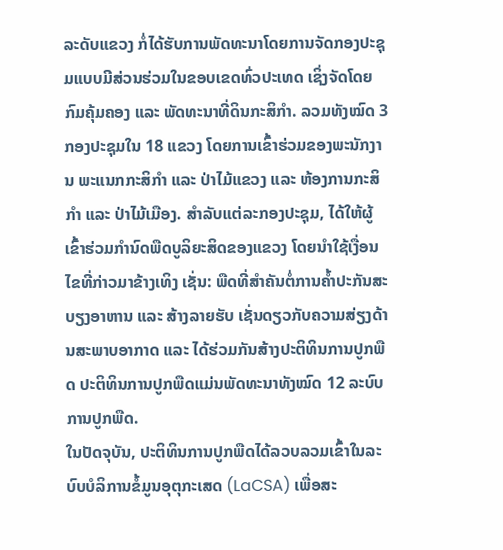ລະດັບແຂວງ ກໍ່ໄດ້ຮັບການພັດທະນາໂດຍການຈັດກອງປະຊຸມແບບມີສ່ວນຮ່ວມໃນຂອບເຂດທົ່ວປະເທດ ເຊິ່ງຈັດໂດຍກົມຄຸ້ມຄອງ ແລະ ພັດທະນາທີ່ດິນກະສິກຳ. ລວມທັງໝົດ 3 ກອງປະຊຸມໃນ 18 ແຂວງ ໂດຍການເຂົ້າຮ່ວມຂອງພະນັກງານ ພະແນກກະສິກຳ ແລະ ປ່າໄມ້ແຂວງ ແລະ ຫ້ອງການກະສິກຳ ແລະ ປ່າໄມ້ເມືອງ. ສໍາລັບແຕ່ລະກອງປະຊຸມ, ໄດ້ໃຫ້ຜູ້ເຂົ້າຮ່ວມກໍານົດພືດບູລິຍະສິດຂອງແຂວງ ໂດຍນໍາໃຊ້ເງື່ອນໄຂທີ່ກ່າວມາຂ້າງເທິງ ເຊັ່ນ: ພືດທີ່ສຳຄັນຕໍ່ການຄໍ້າປະກັນສະບຽງອາຫານ ແລະ ສ້າງລາຍຮັບ ເຊັ່ນດຽວກັບຄວາມສ່ຽງດ້ານສະພາບອາກາດ ແລະ ໄດ້ຮ່ວມກັນສ້າງປະຕິທິນການປູກພືດ ປະຕິທິນການປູກພືດແມ່ນພັດທະນາທັງໝົດ 12 ລະບົບການປູກພືດ.
ໃນປັດຈຸບັນ, ປະຕິທິນການປູກພືດໄດ້ລວບລວມເຂົ້າໃນລະບົບບໍລິການຂໍ້ມູນອຸຕຸກະເສດ (LaCSA) ເພື່ອສະ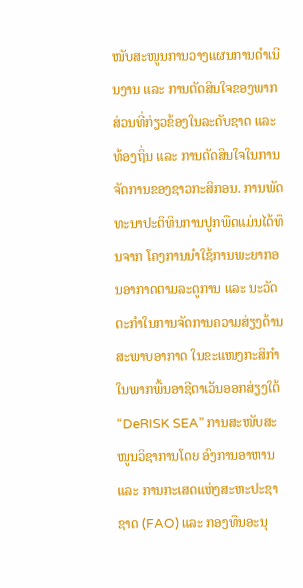ໜັບສະໜູນການວາງແຜນການດຳເນີນງານ ແລະ ການຕັດສິນໃຈຂອງພາກສ່ວນທີ່ກ່ຽວຂ້ອງໃນລະດັບຊາດ ແລະ ທ້ອງຖິ່ນ ແລະ ການຕັດສິນໃຈໃນການຈັດການຂອງຊາວກະສິກອນ. ການພັດທະນາປະຕິທິນການປູກພືດແມ່ນໄດ້ທຶນຈາກ ໂຄງການນຳໃຊ້ການພະຍາກອນອາກາດຕາມລະດູການ ແລະ ນະວັດຕະກໍາໃນການຈັດການຄວາມສ່ຽງດ້ານສະພາບອາກາດ ໃນຂະແໜງກະສິກຳໃນພາກພື້ນອາຊີຕາເວັນອອກສ່ຽງໃຕ້ “DeRISK SEA” ການສະໜັບສະໜູນວິຊາການໂດຍ ອົງການອາຫານ ແລະ ການກະເສດແຫ່ງສະຫະປະຊາຊາດ (FAO) ແລະ ກອງທືນອະນຸ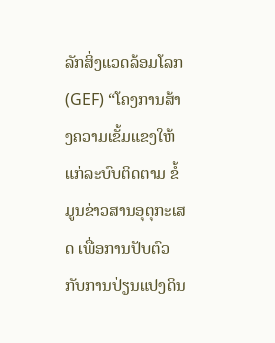ລັກສິ່ງແວດລ້ອມໂລກ (GEF) “ໂຄງການສ້າງຄວາມເຂັ້ມແຂງໃຫ້ແກ່ລະບົບຕິດຕາມ ຂໍ້ມູນຂ່າວສານອຸຕຸກະເສດ ເພື່ອການປັບຕົວກັບການປ່ຽນແປງດິນ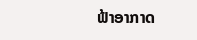ຟ້າອາກາດ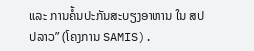ແລະ ການຄໍ້ນປະກັນສະບຽງອາຫານ ໃນ ສປປລາວ” (ໂຄງການ SAMIS).